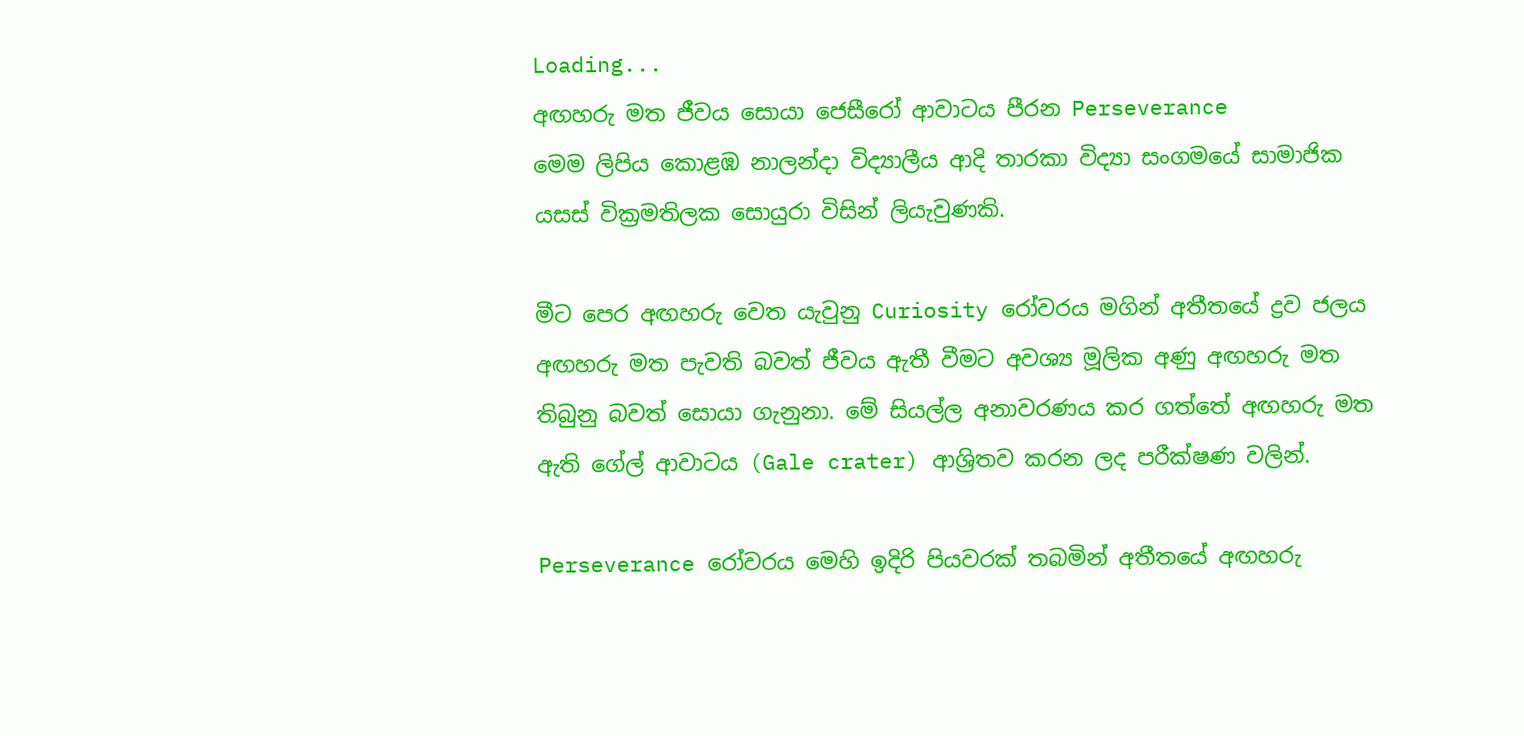Loading...
අඟහරු මත ජීවය සොයා ජෙසීරෝ ආවාටය පීරන Perseverance
මෙම ලිපිය කොළඹ නාලන්දා විද්‍යාලීය ආදි තාරකා විද්‍යා සංගමයේ සාමාජික යසස් වික්‍රමතිලක සොයුරා විසින් ලියැවුණකි.

මීට පෙර අඟහරු වෙත යැවුනු Curiosity රෝවරය මගින් අතීතයේ ද්‍රව ජලය අඟහරු මත පැවති බවත් ජීවය ඇතී වීමට අවශ්‍ය මූලික අණු අඟහරු මත තිබුනු බවත් සොයා ගැනුනා. මේ සියල්ල අනාවරණය කර ගත්තේ අඟහරු මත ඇති ගේල් ආවාටය (Gale crater) ආශ්‍රිතව කරන ලද පරීක්ෂණ වලින්.

Perseverance රෝවරය මෙහි ඉදිරි පියවරක් තබමින් අතීතයේ අඟහරු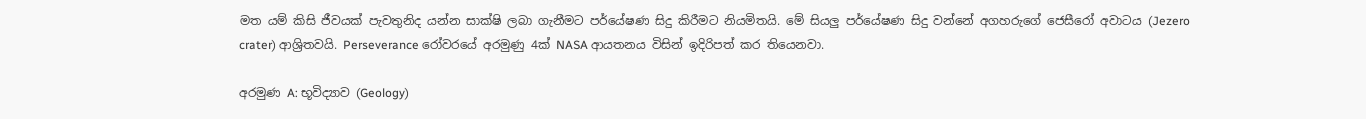මත යම් කිසි ජීවයක් පැවතුනිද යන්න සාක්ෂි ලබා ගැනීමට පර්යේෂණ සිදු කිරීමට නියමිතයි. මේ සියලු පර්යේෂණ සිදු වන්නේ අගහරුගේ ජෙසීරෝ අවාටය (Jezero crater) ආශ්‍රිතවයි. Perseverance රෝවරයේ අරමුණු 4ක් NASA ආයතනය විසින් ඉදිරිපත් කර තියෙනවා.

අරමුණ A: භූවිද්‍යාව (Geology)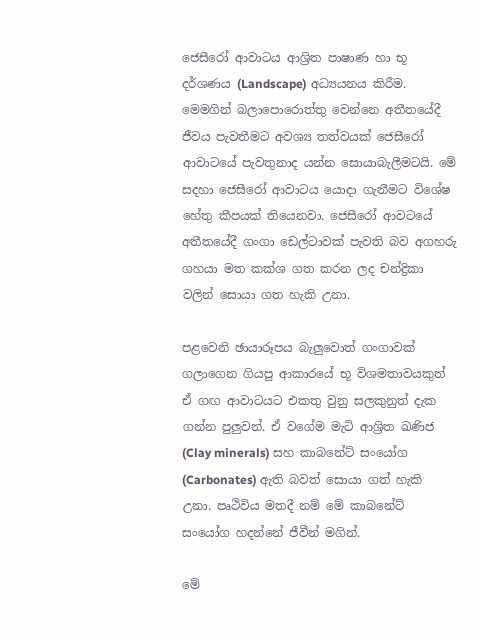ජෙසීරෝ ආවාටය ආශ්‍රිත පාෂාණ හා භූ දර්ශණය (Landscape) අධ්‍යයනය කිරීම. මෙමගින් බලාපොරොත්තු වෙන්නෙ අතීතයේදී ජීවය පැවතීමට අවශ්‍ය තත්වයක් ජෙසීරෝ ආවාටයේ පැවතුනාද යන්න සොයාබැලීමටයි. මේ සදහා ජෙසීරෝ ආවාටය යොදා ගැනීමට විශේෂ හේතු කීපයක් තියෙනවා. ජෙසීරෝ ආවටයේ අතීතයේදී ගංගා ඩෙල්ටාවක් පැවති බව අගහරු ගහයා මත කක්ශ ගත කරන ලද චන්ද්‍රිකා වලින් සොයා ගත හැකි උනා.

පළවෙනි ඡායාරූපය බැලුවොත් ගංගාවක් ගලාගෙන ගියපු ආකාරයේ භූ විශමතාවයකුත් ඒ ගඟ ආවාටයට එකතු වුනු සලකුනුත් දැක ගන්න පුලුවන්. ඒ වගේම මැටි ආශ්‍රිත ඛණිජ (Clay minerals) සහ කාබනේට් සංයෝග (Carbonates) ඇති බවත් සොයා ගත් හැකි උනා. පෘථිවිය මතදී නම් මේ කාබනේට් සංයෝග හදන්නේ ජීවීන් මගින්.

මේ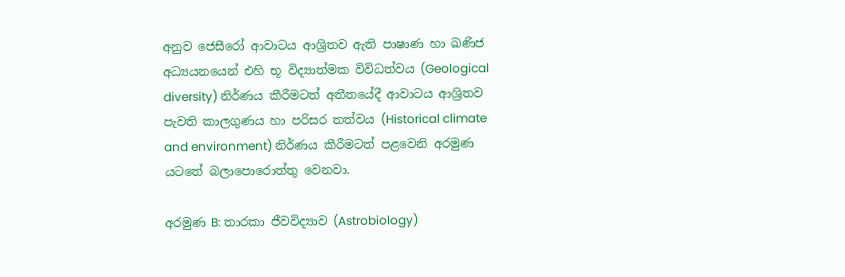අනුව ජෙසීරෝ ආවාටය ආශ්‍රිතව ඇති පාෂාණ හා ඛණිජ අධ්‍යයනයෙන් එහි භූ විද්‍යාත්මක විවිධත්වය (Geological diversity) නිර්ණය කීරීමටත් අතීතයේදී ආවාටය ආශ්‍රිතව පැවති කාලගුණය හා පරිසර තත්වය (Historical climate and environment) නිර්ණය කීරීමටත් පළවෙනි අරමුණ යටතේ බලාපොරොත්තු වෙනවා.

අරමුණ B: තාරකා ජීවවිද්‍යාව (Astrobiology)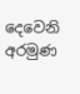දෙවෙනි අරමුණ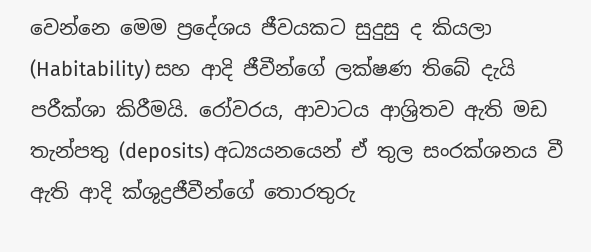වෙන්නෙ මෙම ප්‍රදේශය ජීවයකට සුදුසු ද කියලා (Habitability) සහ ආදි ජීවීන්ගේ ලක්ෂණ තිබේ දැයි පරීක්ශා කිරීමයි. රෝවරය, ආවාටය ආශ්‍රිතව ඇති මඩ තැන්පතු (deposits) අධ්‍යයනයෙන් ඒ තුල සංරක්ශනය වී ඇති ආදි ක්ශුද්‍රජීවීන්ගේ තොරතුරු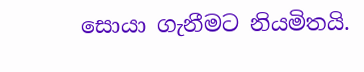සොයා ගැනීමට නියමිතයි.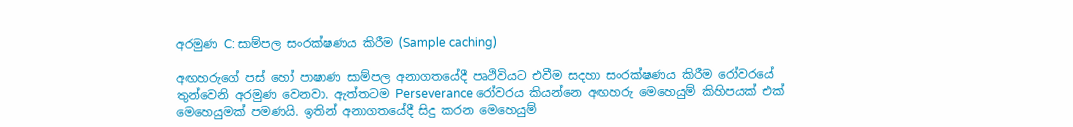අරමුණ C: සාම්පල සංරක්ෂණය කිරීම (Sample caching)

අඟහරුගේ පස් හෝ පාෂාණ සාම්පල අනාගතයේදී පෘථිවියට එවීම සදහා සංරක්ෂණය කිරීම රෝවරයේ තුන්වෙනි අරමුණ වෙනවා. ඇත්තටම Perseverance රෝවරය කියන්නෙ අඟහරු මෙහෙයුම් කිහිපයක් එක් මෙහෙයුමක් පමණයි. ඉතින් අනාගතයේදී සිදු කරන මෙහෙයුම්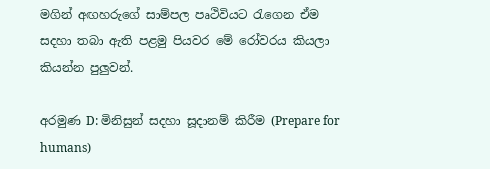මගින් අඟහරුගේ සාම්පල පෘථිවියට රැගෙන ඒම සදහා තබා ඇති පළමු පියවර මේ රෝවරය කියලා කියන්න පුලුවන්.

අරමුණ D: මිනිසුන් සදහා සූදානම් කිරීම (Prepare for humans)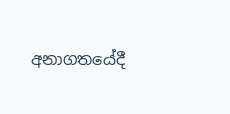අනාගතයේදී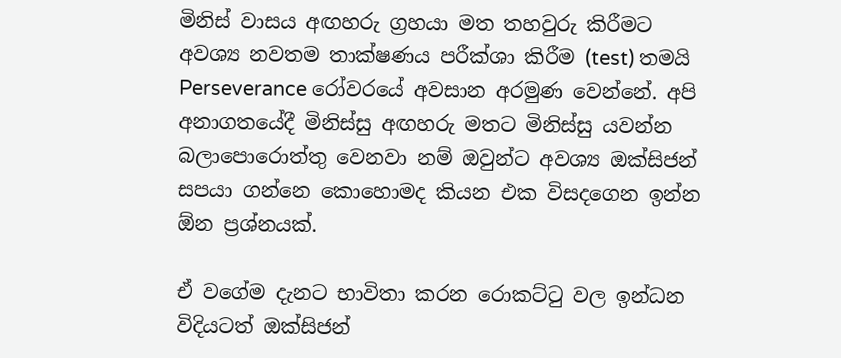මිනිස් වාසය අඟහරු ග්‍රහයා මත තහවුරු කිරීමට අවශ්‍ය නවතම තාක්ෂණය පරීක්ශා කිරීම (test) තමයි Perseverance රෝවරයේ අවසාන අරමුණ වෙන්නේ. අපි අනාගතයේදී මිනිස්සු අඟහරු මතට මිනිස්සු යවන්න බලාපොරොත්තු වෙනවා නම් ඔවුන්ට අවශ්‍ය ඔක්සිජන් සපයා ගන්නෙ කොහොමද කියන එක විසදගෙන ඉන්න ඕන ප්‍රශ්නයක්.

ඒ වගේම දැනට භාවිතා කරන රොකට්ටු වල ඉන්ධන විදියටත් ඔක්සිජන්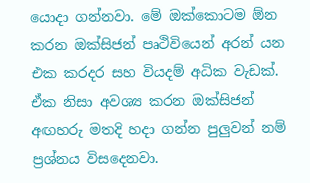යොදා ගන්නවා. මේ ඔක්කොටම ඕන කරන ඔක්සිජන් පෘථිවියෙන් අරන් යන එක කරදර සහ වියදම් අධික වැඩක්. ඒක නිසා අවශ්‍ය කරන ඔක්සිජන් අඟහරු මතදි හදා ගන්න පුලුවන් නම් ප්‍රශ්නය විසදෙනවා.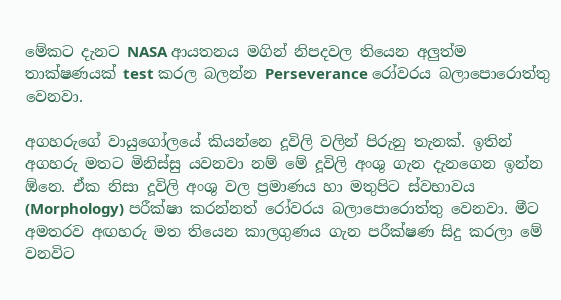මේකට දැනට NASA ආයතනය මගින් නිපදවල තියෙන අලුත්ම තාක්ෂණයක් test කරල බලන්න Perseverance රෝවරය බලාපොරොත්තු වෙනවා.

අගහරුගේ වායුගෝලයේ කියන්නෙ දූවිලි වලින් පිරුනු තැනක්. ඉතින් අගහරු මතට මිනිස්සු යවනවා නම් මේ දූවිලි අංශු ගැන දැනගෙන ඉන්න ඕනෙ. ඒක නිසා දූවිලි අංශු වල ප්‍රමාණය හා මතුපිට ස්වභාවය (Morphology) පරීක්ෂා කරන්නත් රෝවරය බලාපොරොත්තු වෙනවා. මීට අමතරව අඟහරු මත තියෙන කාලගුණය ගැන පරීක්ෂණ සිදු කරලා මේ වනවිට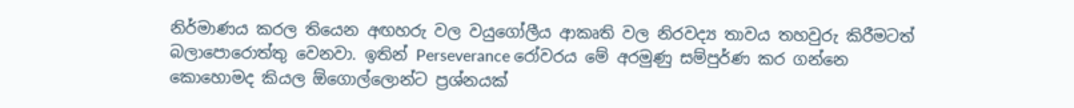නිර්මාණය කරල තියෙන අඟහරු වල වයුගෝලීය ආකෘති වල නිරවද්‍ය තාවය තහවුරු කිරීමටත් බලාපොරොත්තු වෙනවා. ඉතින් Perseverance රෝවරය මේ අරමුණු සම්පුර්ණ කර ගන්නෙ කොහොමද කියල ඕගොල්ලොන්ට ප්‍රශ්නයක්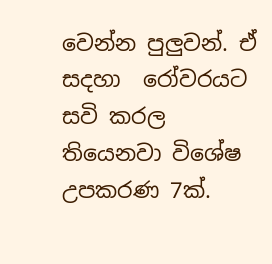වෙන්න පුලුවන්. ඒ සදහා  රෝවරයට සවි කරල තියෙනවා විශේෂ උපකරණ 7ක්.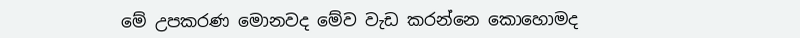මේ උපකරණ මොනවද මේව වැඩ කරන්නෙ කොහොමද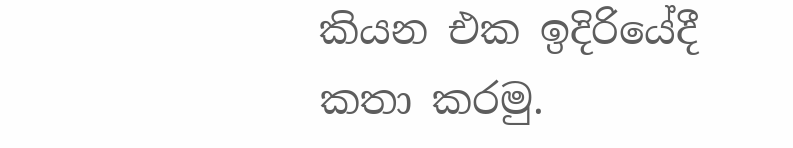කියන එක ඉදිරියේදී කතා කරමු.